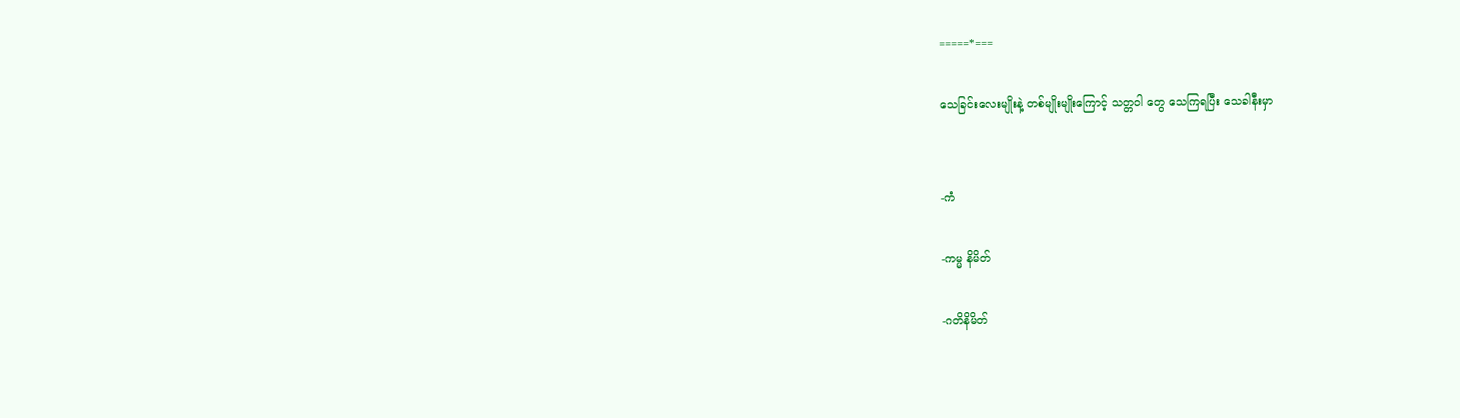=====*===

သေခြင်းလေးမျိုးနဲ့ တစ်မျိုးမျိုးကြောင့် သတ္တဝါ တွေ သေကြရပြီး သေခါနီးမှာ


-ကံ

-ကမ္မ နိမိတ်

-ဂတိနိမိတ်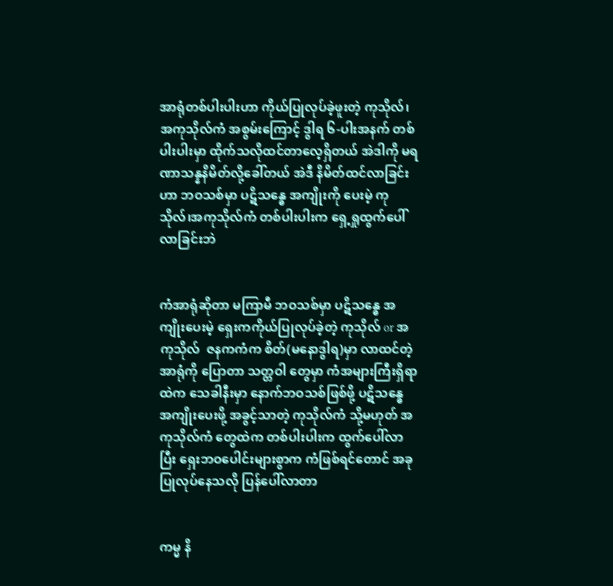အာရုံတစ်ပါးပါးဟာ ကိုယ်ပြုလုပ်ခဲ့ဖူးတဲ့ ကုသိုလ်၊အကုသိုလ်ကံ အစွမ်းကြောင့် ဒွါရ ၆-ပါးအနက် တစ်ပါးပါးမှာ ထိုက်သလိုထင်တာလေ့ရှိတယ် အဲဒါကို မရဏာသန္နနိမိတ်လို့ခေါ်တယ် အဲဒီ နိမိတ်ထင်လာခြင်းဟာ ဘဝသစ်မှာ ပဋိသန္ဓေ အကျိုးကို ပေးမဲ့ ကုသိုလ်၊အကုသိုလ်ကံ တစ်ပါးပါးက ရှေ့ရှုထွက်ပေါ်လာခြင်းဘဲ


ကံအာရုံဆိုတာ မကြာမီ ဘဝသစ်မှာ ပဋိသန္ဓေ အကျိုးပေးမဲ့ ရှေးကကိုယ်ပြုလုပ်ခဲ့တဲ့ ကုသိုလ် or အကုသိုလ်  ဇနကကံက စိတ်(မနောဒွါရ)မှာ လာထင်တဲ့ အာရုံကို ပြောတာ သတ္တဝါ တွေမှာ ကံအများကြီးရှိရာထဲက သေခါနီးမှာ နောက်ဘဝသစ်ဖြစ်ဖို့ ပဋိသန္ဓေ အကျိုးပေးဖို့ အခွင့်သာတဲ့ ကုသိုလ်ကံ သို့မဟုတ် အကုသိုလ်ကံ တွေထဲက တစ်ပါးပါးက ထွက်ပေါ်လာပြီး ရှေးဘဝပေါင်းများစွာက ကံဖြစ်ရင်တောင် အခုပြုလုပ်နေသလို ပြန်ပေါ်လာတာ


ကမ္မ နိ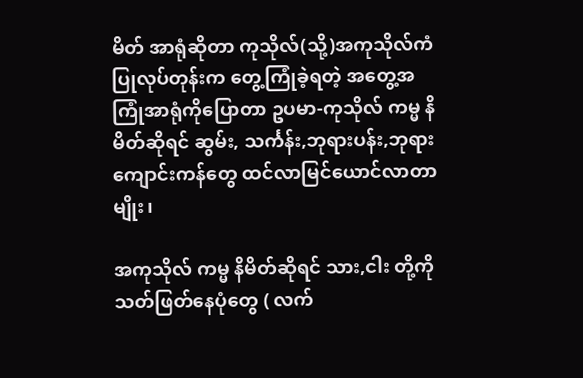မိတ် အာရုံဆိုတာ ကုသိုလ်(သို့)အကုသိုလ်ကံ ပြုလုပ်တုန်းက တွေ့ကြုံခဲ့ရတဲ့ အတွေ့အကြုံအာရုံကိုပြောတာ ဥပမာ-ကုသိုလ် ကမ္မ နိမိတ်ဆိုရင် ဆွမ်း, သင်္ကန်း,ဘုရားပန်း,ဘုရားကျောင်းကန်တွေ ထင်လာမြင်ယောင်လာတာမျိုး၊

အကုသိုလ် ကမ္မ နိမိတ်ဆိုရင် သား,ငါး တို့ကို သတ်ဖြတ်နေပုံတွေ ( လက်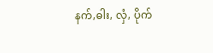နက်,ဓါး, လှံ, ပိုက်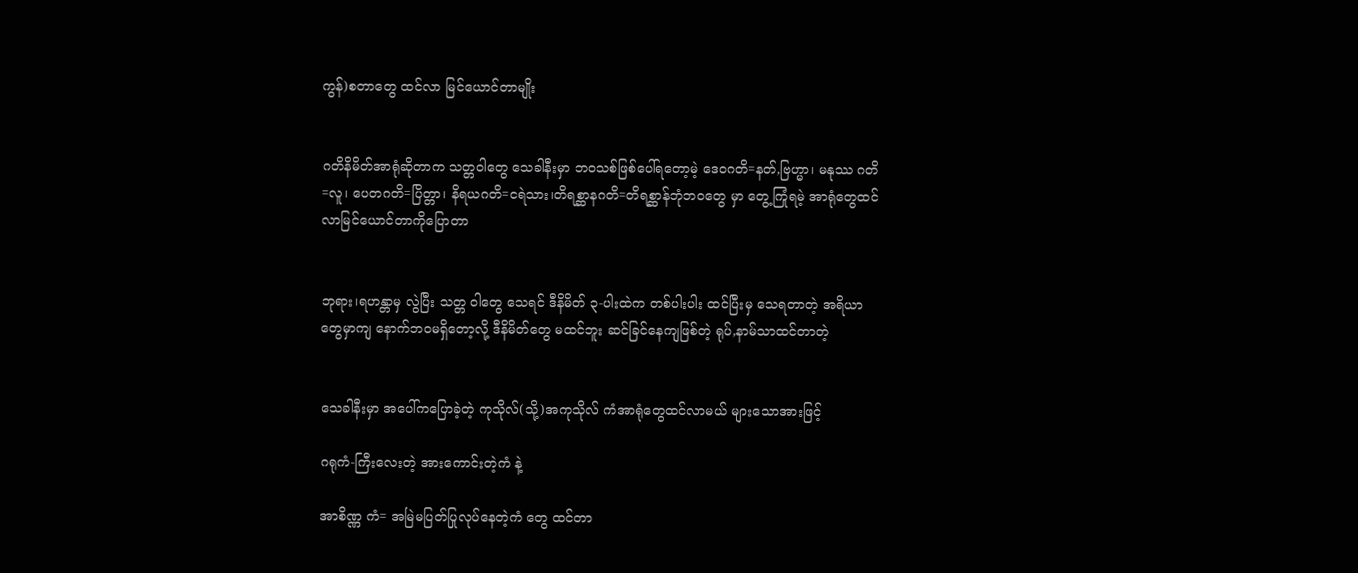ကွန်)စတာတွေ ထင်လာ မြင်ယောင်တာမျိုး


ဂတိနိမိတ်အာရုံဆိုတာက သတ္တဝါတွေ သေခါနီးမှာ ဘဝသစ်ဖြစ်ပေါ်ရတော့မဲ့ ဒေဝဂတိ=နတ်,ဗြဟ္မာ၊ မနုဿ ဂတိ=လူ၊ ပေတဂတိ=ပြိတ္တာ၊ နိရယဂတိ=ငရဲသား၊တိရစ္ဆာနဂတိ=တိရစ္ဆာန်ဘုံဘဝတွေ မှာ တွေ့ကြုံရမဲ့ အာရုံတွေထင်လာမြင်ယောင်တာကိုပြောတာ


ဘုရား၊ရဟန္တာမှ လွဲပြီး သတ္တ ဝါတွေ သေရင် ဒီနိမိတ် ၃-ပါးထဲက တစ်ပါးပါး ထင်ပြီးမှ သေရတာတဲ့ အရိယာတွေမှာကျ နောက်ဘဝမရှိတော့လို့ ဒီနိမိတ်တွေ မထင်ဘူး ဆင်ခြင်နေကျဖြစ်တဲ့ ရုပ်,နာမ်သာထင်တာတဲ့


သေခါနီးမှာ အပေါ်ကပြောခဲ့တဲ့ ကုသိုလ်(သို့)အကုသိုလ် ကံအာရုံတွေထင်လာမယ် များသောအားဖြင့်

ဂရုကံ-ကြီးလေးတဲ့ အားကောင်းတဲ့ကံ နဲ့

အာစိဏ္ဏ ကံ= အမြဲမပြတ်ပြုလုပ်နေတဲ့ကံ တွေ ထင်တာ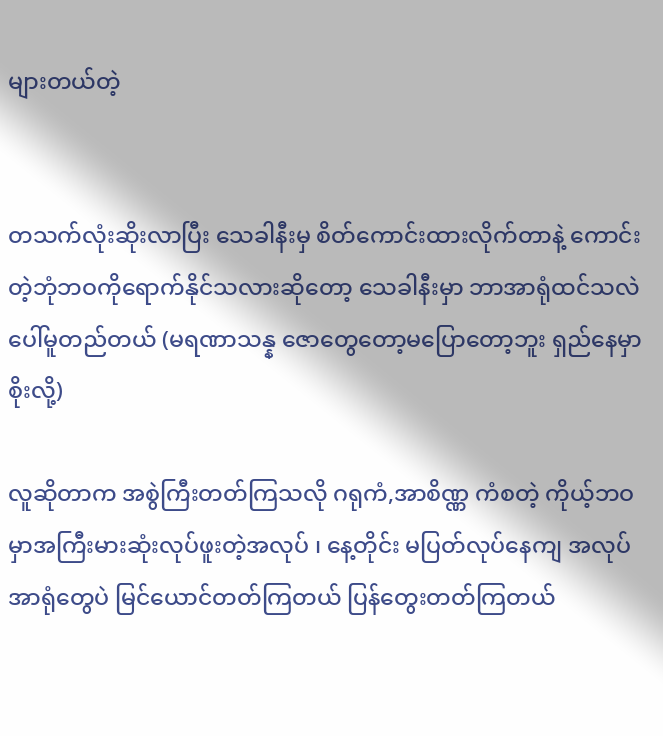များတယ်တဲ့


တသက်လုံးဆိုးလာပြီး သေခါနီးမှ စိတ်ကောင်းထားလိုက်တာနဲ့ ကောင်းတဲ့ဘုံဘဝကိုရောက်နိုင်သလားဆိုတော့ သေခါနီးမှာ ဘာအာရုံထင်သလဲပေါ်မူတည်တယ် (မရဏာသန္န ဇောတွေတော့မပြောတော့ဘူး ရှည်နေမှာစိုးလို့)

လူဆိုတာက အစွဲကြီးတတ်ကြသလို ဂရုကံ,အာစိဏ္ဏ ကံစတဲ့ ကိုယ့်ဘဝမှာအကြီးမားဆုံးလုပ်ဖူးတဲ့အလုပ် ၊ နေ့တိုင်း မပြတ်လုပ်နေကျ အလုပ် အာရုံတွေပဲ မြင်ယောင်တတ်ကြတယ် ပြန်တွေးတတ်ကြတယ်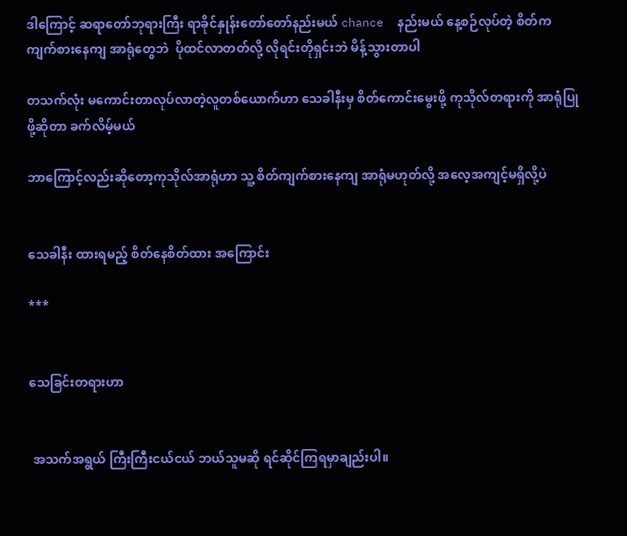ဒါကြောင့် ဆရာတော်ဘုရားကြီး ရာခိုင်နှုန်းတော်တော်နည်းမယ် chance  နည်းမယ် နေ့စဉ်လုပ်တဲ့ စိတ်က ကျက်စားနေကျ အာရုံတွေဘဲ  ပိုထင်လာတတ်လို့ လိုရင်းတိုရှင်းဘဲ မိန့်သွားတာပါ

တသက်လုံး မကောင်းတာလုပ်လာတဲ့လူတစ်ယောက်ဟာ သေခါနီးမှ စိတ်ကောင်းမွေးဖို့ ကုသိုလ်တရားကို အာရုံပြုဖို့ဆိုတာ ခက်လိမ့်မယ်

ဘာကြောင့်လည်းဆိုတော့ကုသိုလ်အာရုံဟာ သူ့ စိတ်ကျက်စားနေကျ အာရုံမဟုတ်လို့ အလေ့အကျင့်မရှိလို့ပဲ


သေခါနီး ထားရမည့် စိတ်နေစိတ်ထား အကြောင်း

***


သေခြင်းတရားဟာ


 အသက်အရွယ် ကြီးကြီးငယ်ငယ် ဘယ်သူမဆို ရင်ဆိုင်ကြရမှာချည်းပါ။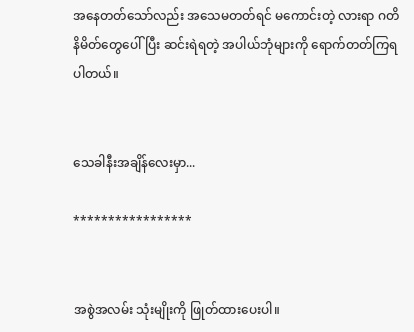အနေတတ်သော်လည်း အသေမတတ်ရင် မကောင်းတဲ့ လားရာ ဂတိနိမိတ်တွေပေါ်ပြီး ဆင်းရဲရတဲ့ အပါယ်ဘုံများကို ရောက်တတ်ကြရပါတယ်။


သေခါနီးအချိန်လေးမှာ...

*****************


အစွဲအလမ်း သုံးမျိုးကို ဖြုတ်ထားပေးပါ။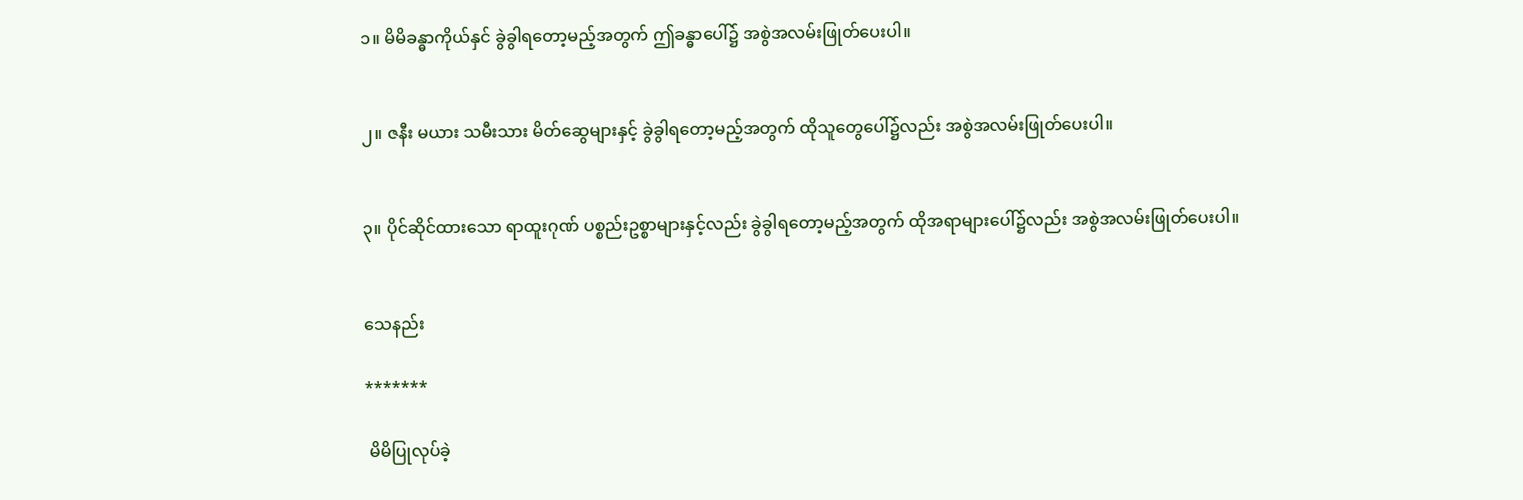၁။ မိမိခန္ဓာကိုယ်နှင် ခွဲခွါရတော့မည့်အတွက် ဤခန္ဓာပေါ်၌ အစွဲအလမ်းဖြုတ်ပေးပါ။


၂။ ဇနီး မယား သမီးသား မိတ်ဆွေများနှင့် ခွဲခွါရတော့မည့်အတွက် ထိုသူတွေပေါ်၌လည်း အစွဲအလမ်းဖြုတ်ပေးပါ။


၃။ ပိုင်ဆိုင်ထားသော ရာထူးဂုဏ် ပစ္စည်းဥစ္စာများနှင့်လည်း ခွဲခွါရတော့မည့်အတွက် ထိုအရာများပေါ်၌လည်း အစွဲအလမ်းဖြုတ်ပေးပါ။


သေနည်း

*******

 မိမိပြုလုပ်ခဲ့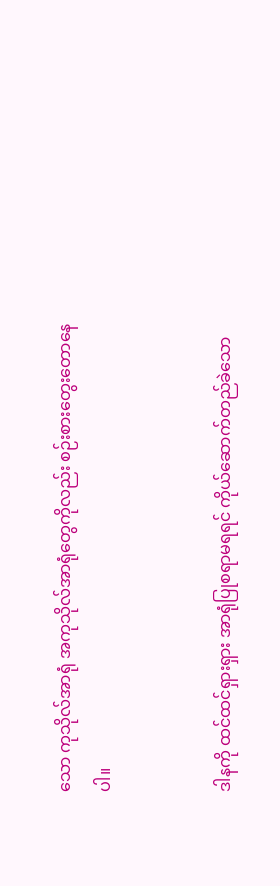သော ကုသိုလ်အာရုံ အကုသိုလ်အာရုံတွေကိုလည်း စဉ်းစားတွေးတောနေပါ။


ဒါနကို ထင်ထင်ရှားရှား အာရုံပြုစရာမရရင် ကိုယ်ဆောက်တည်ခဲသော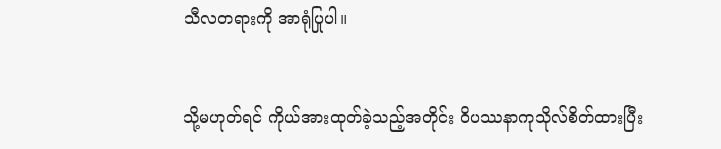သီလတရားကို အာရုံပြုပါ။


သို့မဟုတ်ရင် ကိုယ်အားထုတ်ခဲ့သည့်အတိုင်း ဝိပဿနာကုသိုလ်စိတ်ထားပြီး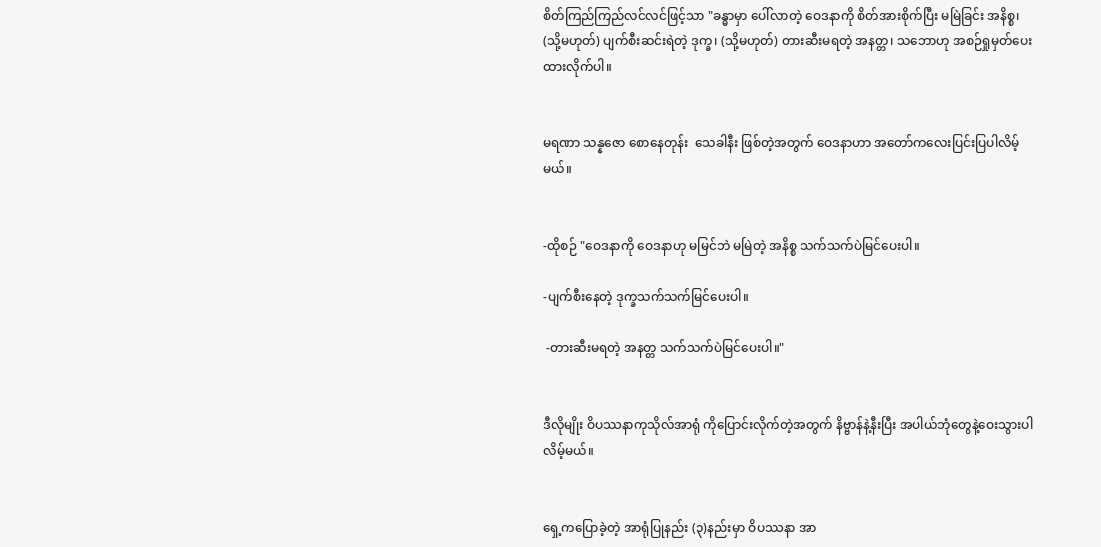စိတ်ကြည်ကြည်လင်လင်ဖြင့်သာ "ခန္ဓာမှာ ပေါ်လာတဲ့ ဝေဒနာကို စိတ်အားစိုက်ပြီး မမြဲခြင်း အနိစ္စ၊ (သို့မဟုတ်) ပျက်စီးဆင်းရဲတဲ့ ဒုက္ခ၊ (သို့မဟုတ်) တားဆီးမရတဲ့ အနတ္တ၊ သဘောဟု အစဉ်ရှုမှတ်ပေးထားလိုက်ပါ။


မရဏာ သန္နဇော စောနေတုန်း  သေခါနီး ဖြစ်တဲ့အတွက် ဝေဒနာဟာ အတော်ကလေးပြင်းပြပါလိမ့်မယ်။


-ထိုစဉ် "ဝေဒနာကို ဝေဒနာဟု မမြင်ဘဲ မမြဲတဲ့ အနိစ္စ သက်သက်ပဲမြင်ပေးပါ။

-ပျက်စီးနေတဲ့ ဒုက္ခသက်သက်မြင်ပေးပါ။

 -တားဆီးမရတဲ့ အနတ္တ သက်သက်ပဲမြင်ပေးပါ။"


ဒီလိုမျိုး ဝိပဿနာကုသိုလ်အာရုံ ကိုပြောင်းလိုက်တဲ့အတွက် နိဗ္ဗာန်နဲ့နီးပြီး အပါယ်ဘုံတွေနဲ့ဝေးသွားပါလိမ့်မယ်။


ရှေ့ကပြောခဲ့တဲ့ အာရုံပြုနည်း (၃)နည်းမှာ ဝိပဿနာ အာ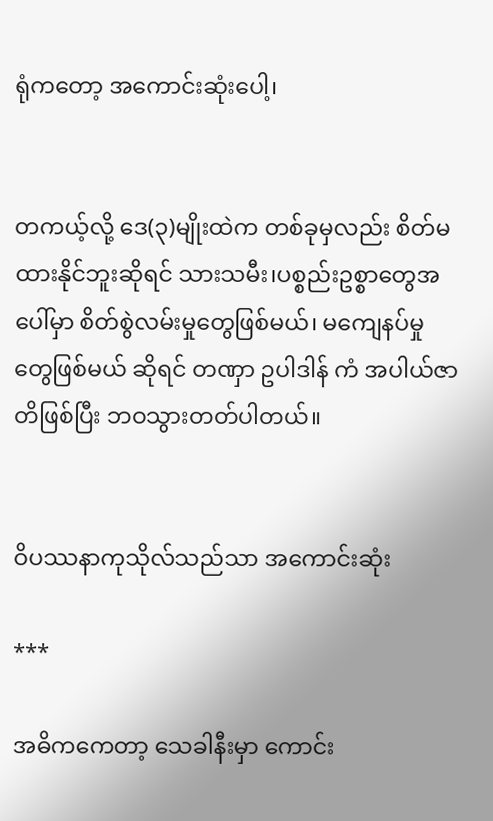ရုံကတော့ အကောင်းဆုံးပေါ့၊


တကယ့်လို့ ဒေ(၃)မျိုးထဲက တစ်ခုမှလည်း စိတ်မထားနိုင်ဘူးဆိုရင် သားသမီး၊ပစ္စည်းဥစ္စာတွေအပေါ်မှာ စိတ်စွဲလမ်းမှုတွေဖြစ်မယ်၊ မကျေနပ်မှုတွေဖြစ်မယ် ဆိုရင် တဏှာ ဥပါဒါန် ကံ အပါယ်ဇာတိဖြစ်ပြီး ဘဝသွားတတ်ပါတယ်။


ဝိပဿနာကုသိုလ်သည်သာ အကောင်းဆုံး

***

အဓိကကေတာ့ သေခါနီးမှာ ကောင်း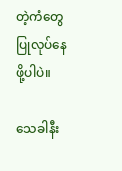တဲ့ကံတွေ ပြုလုပ်နေဖို့ပါပဲ။

သေခါနီး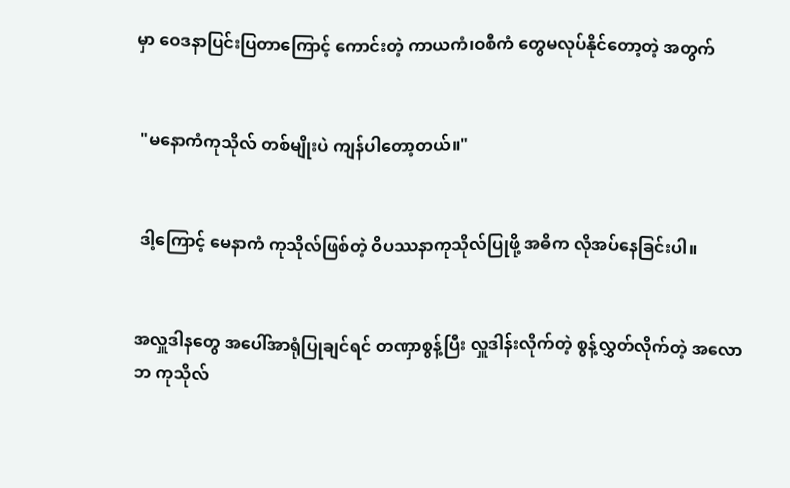မှာ ဝေဒနာပြင်းပြတာကြောင့် ကောင်းတဲ့ ကာယကံ၊ဝစီကံ တွေမလုပ်နိုင်တော့တဲ့ အတွက်


 "မနောကံကုသိုလ် တစ်မျိုးပဲ ကျန်ပါတော့တယ်။"


 ဒါ့ကြောင့် မေနာကံ ကုသိုလ်ဖြစ်တဲ့ ဝိပဿနာကုသိုလ်ပြုဖို့ အဓိက လိုအပ်နေခြင်းပါ။


အလှူဒါနတွေ အပေါ်အာရုံပြုချင်ရင် တဏှာစွန့်ပြီး လှူဒါန်းလိုက်တဲ့ စွန့်လွှတ်လိုက်တဲ့ အလောဘ ကုသိုလ်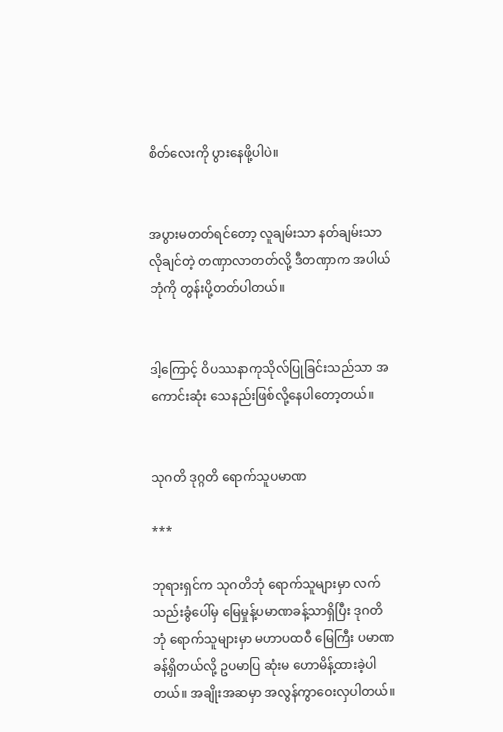စိတ်လေးကို ပွားနေဖို့ပါပဲ။


အပွားမတတ်ရင်တော့ လူချမ်းသာ နတ်ချမ်းသာ လိုချင်တဲ့ တဏှာလာတတ်လို့ ဒီတဏှာက အပါယ်ဘုံကို တွန်းပို့တတ်ပါတယ်။


ဒါ့ကြောင့် ဝိပဿနာကုသိုလ်ပြုခြင်းသည်သာ အကောင်းဆုံး သေနည်းဖြစ်လို့နေပါတော့တယ်။


သုဂတိ ဒုဂ္ဂတိ ရောက်သူပမာဏ

***

ဘုရားရှင်က သုဂတိဘုံ ရောက်သူများမှာ လက်သည်းခွံပေါ်မှ မြေမှုန့်ပမာဏခန့်သာရှိပြီး ဒုဂတိဘုံ ရောက်သူများမှာ မဟာပထဝီ မြေကြီး ပမာဏခန့်ရှိတယ်လို့ ဥပမာပြ ဆုံးမ ဟောမိန့်ထားခဲ့ပါတယ်။ အချိုးအဆမှာ အလွန်ကွာဝေးလှပါတယ်။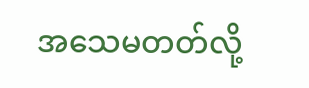အသေမတတ်လို့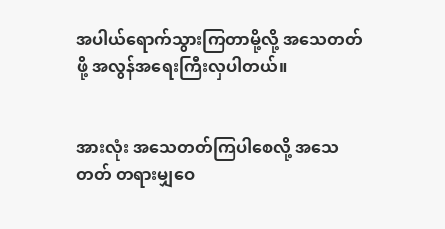အပါယ်ရောက်သွားကြတာမို့လို့ အသေတတ်ဖို့ အလွန်အရေးကြီးလှပါတယ်။


အားလုံး အသေတတ်ကြပါစေလို့ အသေတတ် တရားမျှဝေ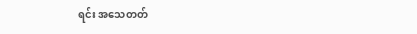ရင်း အသေတတ်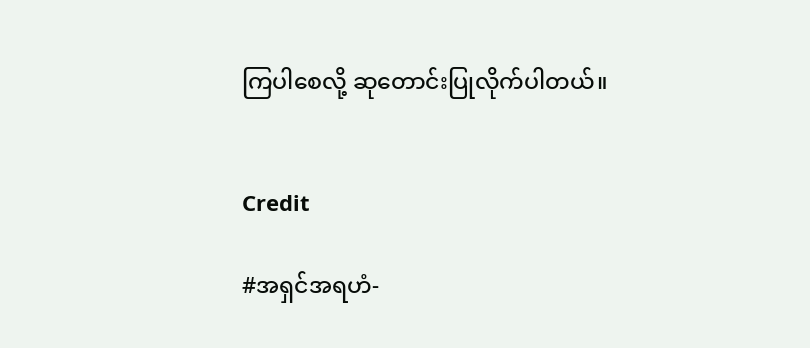ကြပါစေလို့ ဆုတောင်းပြုလိုက်ပါတယ်။


Credit

#အရှင်အရဟံ-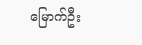မြောက်ဦး